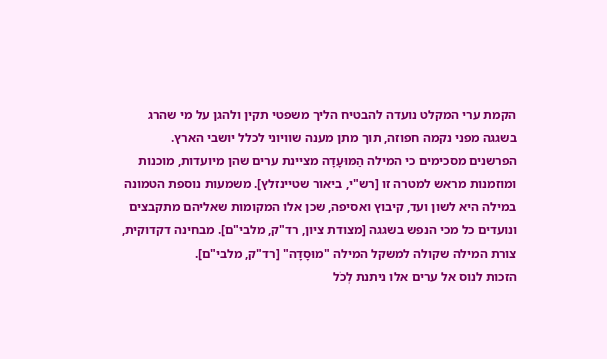הקמת ערי המקלט נועדה להבטיח הליך משפטי תקין ולהגן על מי שהרג בשגגה מפני נקמה חפוזה, תוך מתן מענה שוויוני לכלל יושבי הארץ.
הפרשנים מסכימים כי המילה הַמּוּעָדָה מציינת ערים שהן מיועדות, מוכנות ומוזמנות מראש למטרה זו [רש"י, ביאור שטיינזלץ]. משמעות נוספת הטמונה במילה היא לשון ועד, קיבוץ ואסיפה, שכן אלו המקומות שאליהם מתקבצים ונועדים כל מכי הנפש בשגגה [מצודת ציון, רד"ק, מלבי"ם]. מבחינה דקדוקית, צורת המילה שקולה למשקל המילה "מוּסָדָה" [רד"ק, מלבי"ם].
הזכות לנוס אל ערים אלו ניתנת לְכֹל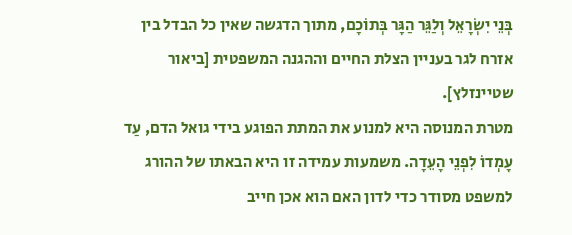בְּנֵי יִשְׂרָאֵל וְלַגֵּר הַגָּר בְּתוֹכָם, מתוך הדגשה שאין כל הבדל בין אזרח לגר בעניין הצלת החיים וההגנה המשפטית [ביאור שטיינזלץ].
מטרת המנוסה היא למנוע את המתת הפוגע בידי גואל הדם, עַד עָמְדוֹ לִפְנֵי הָעֵדָה. משמעות עמידה זו היא הבאתו של ההורג למשפט מסודר כדי לדון האם הוא אכן חייב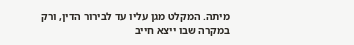מיתה. המקלט מגן עליו עד לבירור הדין, ורק במקרה שבו ייצא חייב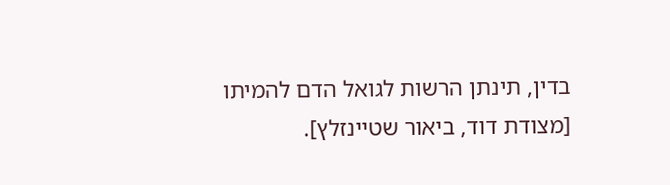בדין, תינתן הרשות לגואל הדם להמיתו [מצודת דוד, ביאור שטיינזלץ].